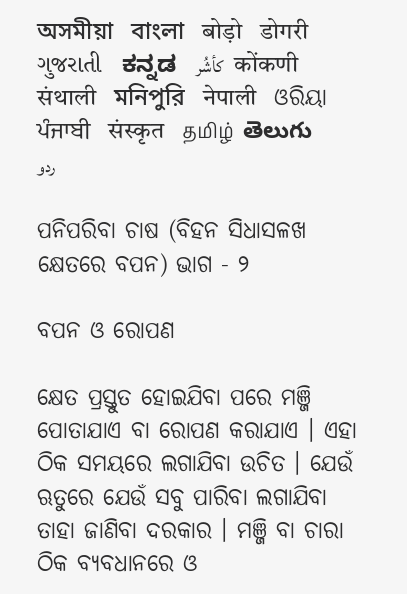অসমীয়া   বাংলা   बोड़ो   डोगरी   ગુજરાતી   ಕನ್ನಡ   كأشُر   कोंकणी   संथाली   মনিপুরি   नेपाली   ଓରିୟା   ਪੰਜਾਬੀ   संस्कृत   தமிழ்  తెలుగు   ردو

ପନିପରିବା ଚାଷ (ବିହନ ସିଧାସଳଖ କ୍ଷେତରେ ବପନ) ଭାଗ - ୨

ବପନ ଓ ରୋପଣ

କ୍ଷେତ ପ୍ରସ୍ତୁତ ହୋଇଯିବା ପରେ ମଞ୍ଜି ପୋତାଯାଏ ବା ରୋପଣ କରାଯାଏ । ଏହା ଠିକ ସମୟରେ ଲଗାଯିବା ଉଚିତ । ଯେଉଁ ଋତୁରେ ଯେଉଁ ସବୁ ପାରିବା ଲଗାଯିବା ତାହା ଜାଣିବା ଦରକାର । ମଞ୍ଜି ବା ଚାରା ଠିକ ବ୍ୟବଧାନରେ ଓ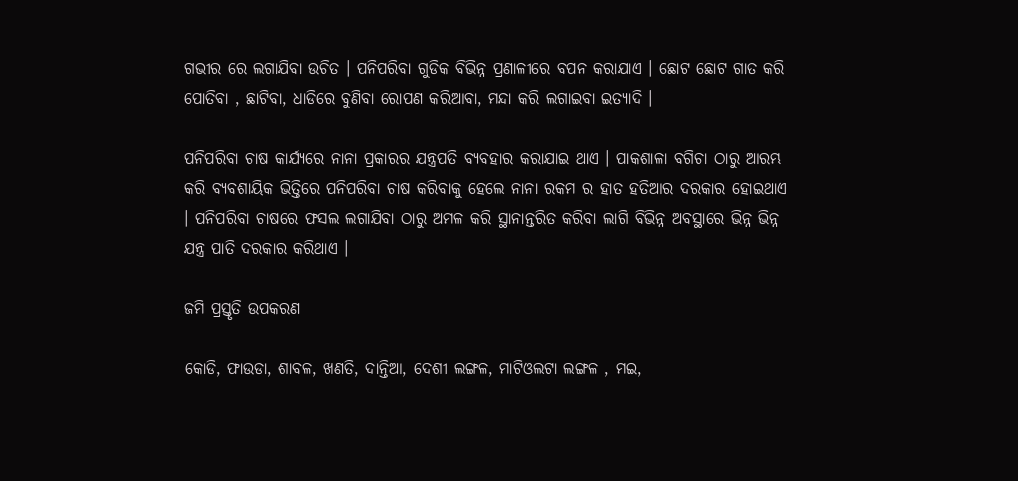ଗଭୀର ରେ ଲଗାଯିବା ଉଚିତ । ପନିପରିବା ଗୁଡିକ ବିଭିନ୍ନ ପ୍ରଣାଳୀରେ ବପନ କରାଯାଏ । ଛୋଟ ଛୋଟ ଗାତ କରି ପୋତିବା , ଛାଟିବା, ଧାଡିରେ ବୁଣିବା ରୋପଣ କରିଆବା, ମନ୍ଦା କରି ଲଗାଇବା ଇତ୍ୟାଦି ।

ପନିପରିବା ଚାଷ କାର୍ଯ୍ୟରେ ନାନା ପ୍ରକାରର ଯନ୍ତ୍ରପତି ବ୍ୟବହାର କରାଯାଇ ଥାଏ । ପାକଶାଳା ବଗିଚା ଠାରୁ ଆରମ୍ଭ କରି ବ୍ୟବଶାୟିକ ଭିତ୍ତିରେ ପନିପରିବା ଚାଷ କରିବାକୁ ହେଲେ ନାନା ରକମ ର ହାତ ହତିଆର ଦରକାର ହୋଇଥାଏ । ପନିପରିବା ଚାଷରେ ଫସଲ ଲଗାଯିବା ଠାରୁ ଅମଳ କରି ସ୍ଥାନାନ୍ତରିତ କରିବା ଲାଗି ବିଭିନ୍ନ ଅବସ୍ଥାରେ ଭିନ୍ନ ଭିନ୍ନ ଯନ୍ତ୍ର ପାତି ଦରକାର କରିଥାଏ ।

ଜମି ପ୍ରସ୍ତୃତି ଉପକରଣ

କୋଡି, ଫାଉଡା, ଶାବଳ, ଖଣତି, ଦାନ୍ତିଆ, ଦେଶୀ ଲଙ୍ଗଳ, ମାଟିଓଲଟା ଲଙ୍ଗଳ , ମଇ,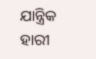ଯାନ୍ତ୍ରିକ ହାରୀ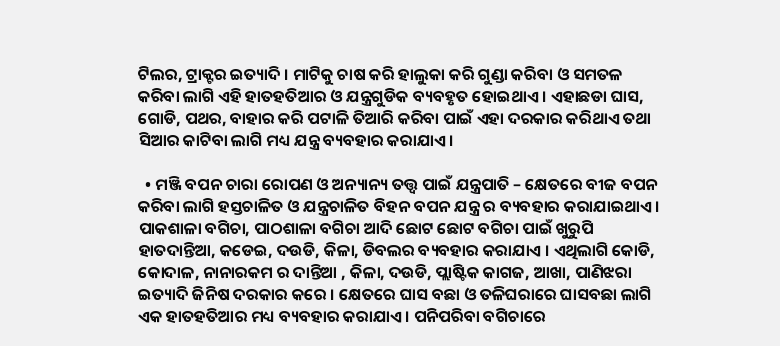ଟିଲର, ଟ୍ରାକ୍ଟର ଇତ୍ୟାଦି । ମାଟିକୁ ଚାଷ କରି ହାଲୁକା କରି ଗୁଣ୍ଡା କରିବା ଓ ସମତଳ କରିବା ଲାଗି ଏହି ହାତହତିଆର ଓ ଯନ୍ତ୍ରଗୁଡିକ ବ୍ୟବହୃତ ହୋଇଥାଏ । ଏହାଛଡା ଘାସ, ଗୋଡି, ପଥର, ବାହାର କରି ପଟାଳି ତିଆରି କରିବା ପାଇଁ ଏହା ଦରକାର କରିଥାଏ ତଥା ସିଆର କାଟିବା ଲାଗି ମଧ୍ୟ ଯନ୍ତ୍ର ବ୍ୟବହାର କରାଯାଏ।

  • ମଞ୍ଜି ବପନ ଚାରା ରୋପଣ ଓ ଅନ୍ୟାନ୍ୟ ତତ୍ତ୍ଵ ପାଇଁ ଯନ୍ତ୍ରପାତି – କ୍ଷେତରେ ବୀଜ ବପନ କରିବା ଲାଗି ହସ୍ତଚାଳିତ ଓ ଯନ୍ତ୍ରଚାଳିତ ବିହନ ବପନ ଯନ୍ତ୍ର ର ବ୍ୟବହାର କରାଯାଇଥାଏ । ପାକଶାଳା ବଗିଚା, ପାଠଶାଳା ବଗିଚା ଆଦି ଛୋଟ ଛୋଟ ବଗିଚା ପାଇଁ ଖୁରୁପି ହାତଦାନ୍ତିଆ, କଡେଇ, ଦଉଡି, କିଳା, ଡିବଲର ବ୍ୟବହାର କରାଯାଏ । ଏଥିଲାଗି କୋଡି, କୋଦାଳ, ନାନାରକମ ର ଦାନ୍ତିଆ , କିଳା, ଦଉଡି, ପ୍ଲାଷ୍ଟିକ କାଗଜ, ଆଖା, ପାଣିଝରା ଇତ୍ୟାଦି ଜିନିଷ ଦରକାର କରେ । କ୍ଷେତରେ ଘାସ ବଛା ଓ ତଳିଘରାରେ ଘାସବଛା ଲାଗି ଏକ ହାତହତିଆର ମଧ୍ୟ ବ୍ୟବହାର କରାଯାଏ । ପନିପରିବା ବଗିଚାରେ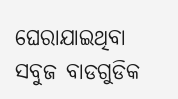ଘେରାଯାଇଥିବା ସବୁଜ ବାଡଗୁଡିକ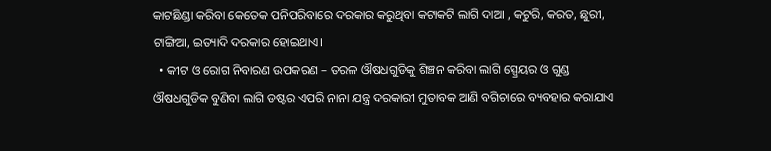କାଟଛିଣ୍ଡା କରିବା କେତେକ ପନିପରିବାରେ ଦରକାର କରୁଥିବା କଟାକଟି ଲାଗି ଦାଆ , କଟୁରି, କରତ, ଛୁରୀ, ଟାଙ୍ଗିଆ, ଇତ୍ୟାଦି ଦରକାର ହୋଇଥାଏ।
  • କୀଟ ଓ ରୋଗ ନିବାରଣ ଉପକରଣ – ତରଳ ଔଷଧଗୁଡିକୁ ଶିଞ୍ଚନ କରିବା ଲାଗି ସ୍ପ୍ରେୟର ଓ ଗୁଣ୍ଡ ଔଷଧଗୁଡିକ ବୁଣିବା ଲାଗି ଡଷ୍ଟର ଏପରି ନାନା ଯନ୍ତ୍ର ଦରକାରୀ ମୁତାବକ ଆଣି ବଗିଚାରେ ବ୍ୟବହାର କରାଯାଏ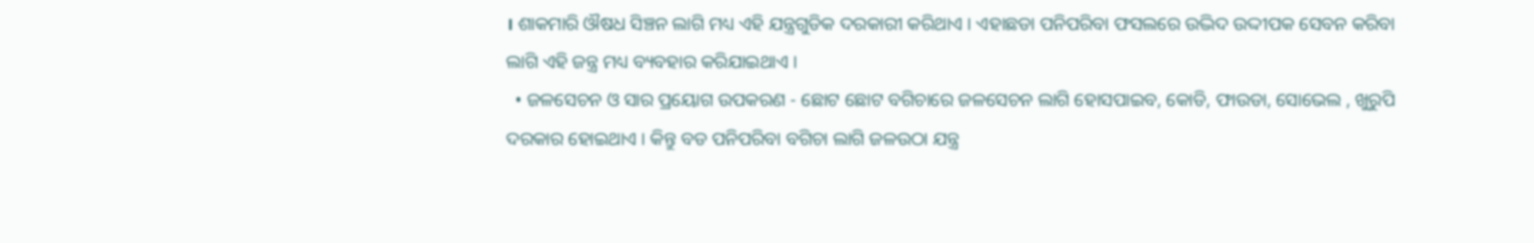। ଶାକମାରି ଔଷଧ ସିଞ୍ଚନ ଲାଗି ମଧ୍ୟ ଏହି ଯନ୍ତ୍ରଗୁଡିକ ଦରକାରୀ କରିଥାଏ । ଏହାଛଡା ପନିପରିବା ଫସଲରେ ଉଦ୍ଭିଦ ଉଦ୍ଦୀପକ ସେବନ କରିବା ଲାଗି ଏହି ଜନ୍ତ୍ର ମଧ୍ୟ ବ୍ୟବହାର କରିଯାଇଥାଏ ।
  • ଜଳସେଚନ ଓ ସାର ପ୍ରୟୋଗ ଉପକରଣ - ଛୋଟ ଛୋଟ ବଗିଚାରେ ଜଳସେଚନ ଲାଗି ହୋସପାଇବ, କୋଡି, ଫାଉଡା, ସୋଭେଲ , ଖୁରୁପି ଦରକାର ହୋଇଥାଏ । କିନ୍ତୁ ବଡ ପନିପରିବା ବଗିଚା ଲାଗି ଜଳଉଠା ଯନ୍ତ୍ର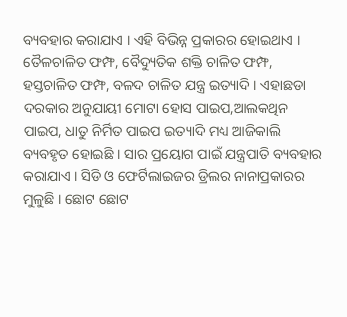ବ୍ୟବହାର କରାଯାଏ । ଏହି ବିଭିନ୍ନ ପ୍ରକାରର ହୋଇଥାଏ । ତୈଳଚାଳିତ ଫମ୍ଫ, ବୈଦ୍ୟୁତିକ ଶକ୍ତି ଚାଳିତ ଫମ୍ଫ, ହସ୍ତଚାଳିତ ଫମ୍ଫ, ବଳଦ ଚାଳିତ ଯନ୍ତ୍ର ଇତ୍ୟାଦି । ଏହାଛଡା ଦରକାର ଅନୁଯାୟୀ ମୋଟା ହୋସ ପାଇପ,ଆଲକଥିନ ପାଇପ, ଧାତୁ ନିର୍ମିତ ପାଇପ ଇତ୍ୟାଦି ମଧ୍ୟ ଆଜିକାଲି ବ୍ୟବହୃତ ହୋଇଛି । ସାର ପ୍ରୟୋଗ ପାଇଁ ଯନ୍ତ୍ରପାତି ବ୍ୟବହାର କରାଯାଏ । ସିଡି ଓ ଫେର୍ଟିଲାଇଜର ଡ୍ରିଲର ନାନାପ୍ରକାରର ମୁଳୁଛି । ଛୋଟ ଛୋଟ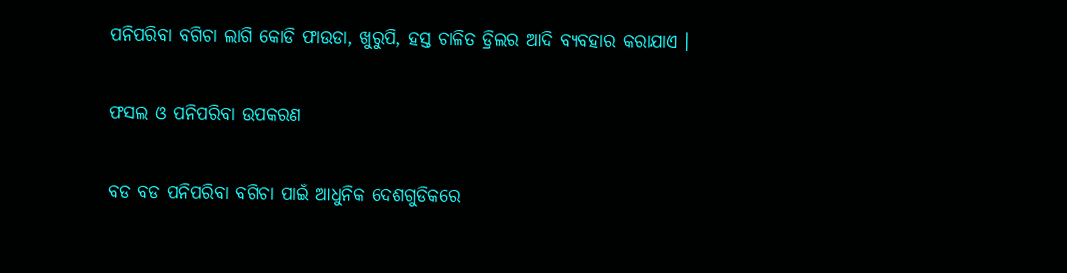ପନିପରିବା ବଗିଚା ଲାଗି କୋଡି ଫାଉଡା, ଖୁରୁପି, ହସ୍ତ ଚାଳିତ ଡ୍ରିଲର ଆଦି ବ୍ୟବହାର କରାଯାଏ ।

ଫସଲ ଓ ପନିପରିବା ଉପକରଣ

ବଡ ବଡ ପନିପରିବା ବଗିଚା ପାଇଁ ଆଧୁନିକ ଦେଶଗୁଡିକରେ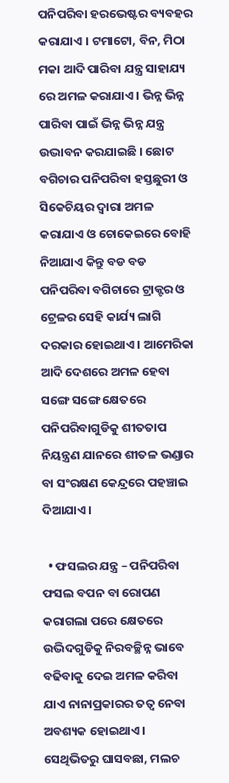ପନିପରିବା ହରଭେଷ୍ଟର ବ୍ୟବହର କରାଯାଏ । ଟମାଟୋ, ବିନ, ମିଠା ମକା ଆଦି ପାରିବା ଯନ୍ତ୍ର ସାହାଯ୍ୟ ରେ ଅମଳ କରାଯାଏ । ଭିନ୍ନ ଭିନ୍ନ ପାରିବା ପାଇଁ ଭିନ୍ନ ଭିନ୍ନ ଯନ୍ତ୍ର ଉଦ୍ଭାବନ କରଯାଇଛି । ଛୋଟ ବଗିଚାର ପନିପରିବା ହସ୍ତଛୁରୀ ଓ ସିକେଚିୟର ଦ୍ଵାରା ଅମଳ କରାଯାଏ ଓ ଚୋକେଇରେ ବୋହି ନିଆଯାଏ କିନ୍ତୁ ବଡ ବଡ ପନିପରିବା ବଗିଚାରେ ଟ୍ରାକ୍ଟର ଓ ଟ୍ରେଳର ସେହି କାର୍ଯ୍ୟ ଲାଗି ଦରକାର ହୋଇଥାଏ । ଆମେରିକା ଆଦି ଦେଶରେ ଅମଳ ହେବା ସଙ୍ଗେ ସଙ୍ଗେ କ୍ଷେତରେ ପନିପରିବାଗୁଡିକୁ ଶୀତତାପ ନିୟନ୍ତ୍ରଣ ଯାନରେ ଶୀତଳ ଭଣ୍ଡାର ବା ସଂରକ୍ଷଣ କେନ୍ଦ୍ରରେ ପହଞ୍ଚାଇ ଦିଆଯାଏ ।

  • ଫସଲର ଯନ୍ତ୍ର – ପନିପରିବା ଫସଲ ବପନ ବା ରୋପଣ କରାଗଲା ପରେ କ୍ଷେତରେ ଉଦ୍ଭିଦଗୁଡିକୁ ନିରବଚ୍ଛିନ୍ନ ଭାବେ ବଢିବାକୁ ଦେଇ ଅମଳ କରିବା ଯାଏ ନାନାପ୍ରକାରର ତତ୍ଵ ନେବା ଅବଶ୍ୟକ ହୋଇଥାଏ । ସେଥିଭିତରୁ ଘାସବଛା, ମଲଚ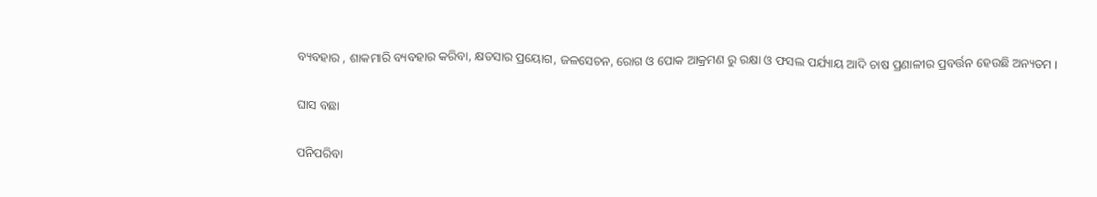ବ୍ୟବହାର , ଶାକମାରି ବ୍ୟବହାର କରିବା, କ୍ଷତସାର ପ୍ରୟୋଗ, ଜଳସେଚନ, ରୋଗ ଓ ପୋକ ଆକ୍ରମଣ ରୁ ରକ୍ଷା ଓ ଫସଲ ପର୍ଯ୍ୟାୟ ଆଦି ଚାଷ ପ୍ରଣାଳୀର ପ୍ରବର୍ତ୍ତନ ହେଉଛି ଅନ୍ୟତମ ।

ଘାସ ବଛା

ପନିପରିବା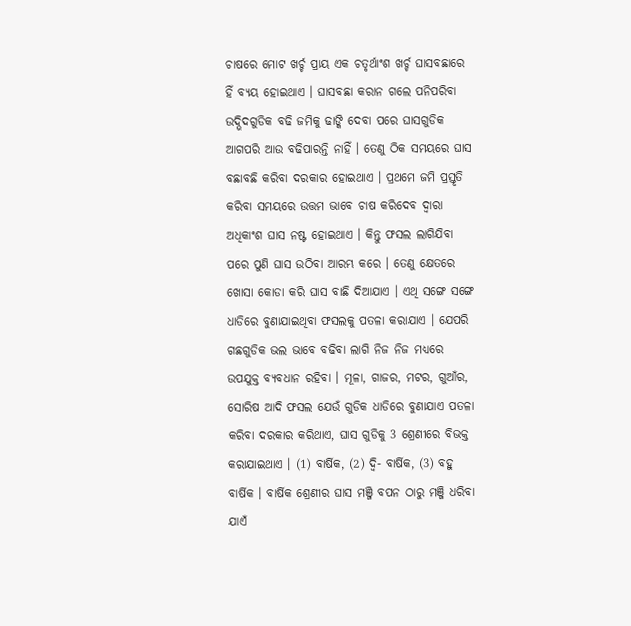ଚାଷରେ ମୋଟ ଖର୍ଚ୍ଚ ପ୍ରାୟ ଏକ ଚତୃର୍ଥାଂଶ ଖର୍ଚ୍ଚ ଘାସବଛାରେ ହିଁ ବ୍ୟୟ ହୋଇଥାଏ । ଘାସବଛା କରାନ ଗଲେ ପନିପରିବା ଉଦ୍ଭିଦଗୁଡିକ ବଢି ଜମିକୁ ଢାଙ୍କି ଦେବା ପରେ ଘାସଗୁଡିକ ଆଗପରି ଆଉ ବଢିପାରନ୍ତି ନାହିଁ । ତେଣୁ ଠିକ ସମୟରେ ଘାସ ବଛାବଛି କରିବା ଦରକାର ହୋଇଥାଏ । ପ୍ରଥମେ ଜମି ପ୍ରସ୍ତୃତି କରିବା ସମୟରେ ଉତ୍ତମ ଭାବେ ଚାଷ କରିଦେବ ଦ୍ଵାରା ଅଧିକାଂଶ ଘାସ ନଷ୍ଟ ହୋଇଥାଏ । କିନ୍ତୁ ଫସଲ ଲାଗିଯିବା ପରେ ପୁଣି ଘାସ ଉଠିବା ଆରମ୍ଭ କରେ । ତେଣୁ କ୍ଷେତରେ ଖୋସା କୋଡା କରି ଘାସ ବାଛି ଦିଆଯାଏ । ଏଥି ସଙ୍ଗେ ସଙ୍ଗେ ଧାଡିରେ ବୁଣାଯାଇଥିବା ଫସଲକୁ ପତଳା କରାଯାଏ । ଯେପରି ଗଛଗୁଡିକ ଭଲ ଭାବେ ବଢିବା ଲାଗି ନିଜ ନିଜ ମଧ୍ୟରେ ଉପଯୁକ୍ତ ବ୍ୟବଧାନ ରହିବା । ମୂଳା, ଗାଜର, ମଟର, ଗୁଆଁର, ସୋରିଷ ଆଦି ଫସଲ ଯେଉଁ ଗୁଡିକ ଧାଡିରେ ବୁଣାଯାଏ ପତଳା କରିବା ଦରକାର କରିଥାଏ, ଘାସ ଗୁଡିକୁ 3 ଶ୍ରେଣୀରେ ବିଭକ୍ତ କରାଯାଇଥାଏ । (1) ବାର୍ଷିକ, (2) ଦ୍ଵି- ବାର୍ଷିକ, (3) ବହୁ ବାର୍ଷିକ । ବାର୍ଷିକ ଶ୍ରେଣୀର ଘାସ ମଞ୍ଜି ବପନ ଠାରୁ ମଞ୍ଜି ଧରିବା ଯାଏଁ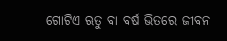ଗୋଟିଏ ଋତୁ ବା ବର୍ଷ ଭିତରେ ଜୀବନ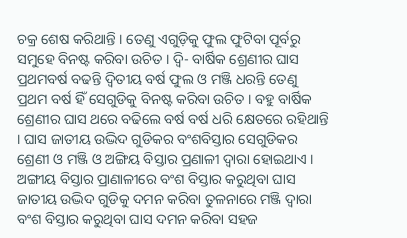ଚକ୍ର ଶେଷ କରିଥାନ୍ତି । ତେଣୁ ଏଗୁଡ଼ିକୁ ଫୁଲ ଫୁଟିବା ପୂର୍ବରୁ ସମୁହେ ବିନଷ୍ଟ କରିବା ଉଚିତ । ଦ୍ଵି- ବାର୍ଷିକ ଶ୍ରେଣୀର ଘାସ ପ୍ରଥମବର୍ଷ ବଢନ୍ତି ଦ୍ଵିତୀୟ ବର୍ଷ ଫୁଲ ଓ ମଞ୍ଜି ଧରନ୍ତି ତେଣୁ ପ୍ରଥମ ବର୍ଷ ହିଁ ସେଗୁଡିକୁ ବିନଷ୍ଟ କରିବା ଉଚିତ । ବହୁ ବାର୍ଷିକ ଶ୍ରେଣୀର ଘାସ ଥରେ ବଢିଲେ ବର୍ଷ ବର୍ଷ ଧରି କ୍ଷେତରେ ରହିଥାନ୍ତି । ଘାସ ଜାତୀୟ ଉଦ୍ଭିଦ ଗୁଡିକର ବଂଶବିସ୍ତାର ସେଗୁଡିକର ଶ୍ରେଣୀ ଓ ମଞ୍ଜି ଓ ଅଙ୍ଗିୟ ବିସ୍ତାର ପ୍ରଣାଳୀ ଦ୍ଵାରା ହୋଇଥାଏ । ଅଙ୍ଗୀୟ ବିସ୍ତାର ପ୍ରାଣାଳୀରେ ବଂଶ ବିସ୍ତାର କରୁଥିବା ଘାସ ଜାତୀୟ ଉଦ୍ଭିଦ ଗୁଡିକୁ ଦମନ କରିବା ତୁଳନାରେ ମଞ୍ଜି ଦ୍ଵାରା ବଂଶ ବିସ୍ତାର କରୁଥିବା ଘାସ ଦମନ କରିବା ସହଜ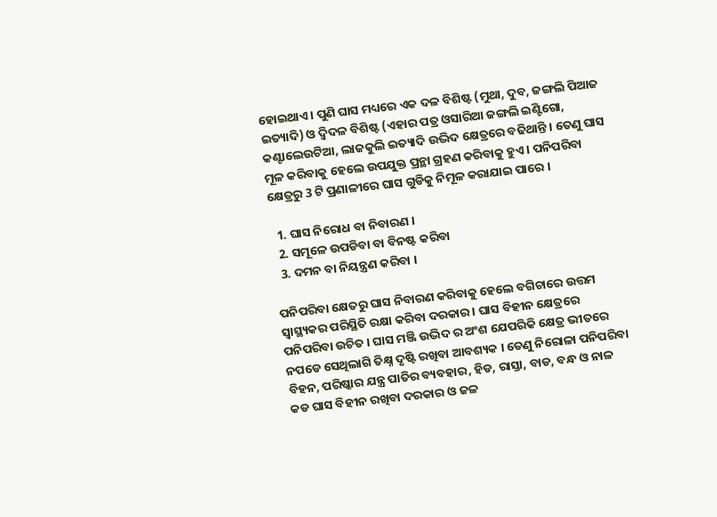ହୋଇଥାଏ । ପୁଣି ଘାସ ମଧ୍ୟରେ ଏକ ଦଳ ବିଶିଷ୍ଟ (ମୁଥା, ଦୁବ, ଜଙ୍ଗଲି ପିଆଜ ଇତ୍ୟାଦି) ଓ ଦ୍ଵିଦଳ ବିଶିଷ୍ଟ (ଏହାର ପତ୍ର ଓସାରିଆ ଜଙ୍ଗଲି ଇଣ୍ଟିଗୋ, କଣ୍ଟାଲେଉଟିଆ, ଲାଜକୁଲି ଇତ୍ୟାଦି ଉଦ୍ଭିଦ କ୍ଷେତ୍ରରେ ବଢିଥାନ୍ତି । ତେଣୁ ଘାସ ମୂଳ କରିବାକୁ ହେଲେ ଉପଯୁକ୍ତ ପ୍ରନ୍ଥା ଗ୍ରହଣ କରିବାକୁ ହୁଏ । ପନିପରିବା କ୍ଷେତ୍ରରୁ 3 ଟି ପ୍ରଣାଳୀରେ ଘାସ ଗୁଡିକୁ ନିମୂଳ କରାଯାଇ ପାରେ ।

  1. ଘାସ ନିରୋଧ ବା ନିବାରଣ ।
  2. ସମୂଳେ ଉପଡିବା ବା ବିନଷ୍ଟ କରିବା
  3. ଦମନ ବା ନିୟନ୍ତ୍ରଣ କରିବା ।

ପନିପରିବା କ୍ଷେତରୁ ଘାସ ନିବାରଣ କରିବାକୁ ହେଲେ ବଗିଚାରେ ଉତ୍ତମ ସ୍ୱାସ୍ଥ୍ୟକର ପରିସ୍ଥିତି ରକ୍ଷା କରିବା ଦରକାର । ଘାସ ବିହୀନ କ୍ଷେତ୍ରରେ ପନିପରିବା ଉଚିତ । ଘାସ ମଞ୍ଜି ଉଦ୍ଭିଦ ର ଅଂଶ ଯେପରିକି କ୍ଷେତ୍ର ଭୀତରେ ନପଡେ ସେଥିଲାଗି ତିକ୍ଷ୍ନ ଦୃଷ୍ଟି ରଖିବା ଆବଶ୍ୟକ । ତେଣୁ ନିରୋଳା ପନିପରିବା ବିହନ, ପରିଷ୍କାର ଯନ୍ତ୍ର ପାତିର ବ୍ୟବହାର, ହିଡ, ରାସ୍ତା, ବାଡ, ବନ୍ଧ ଓ ନାଳ କଡ ଘାସ ବିହୀନ ରଖିବା ଦରକାର ଓ ଜଳ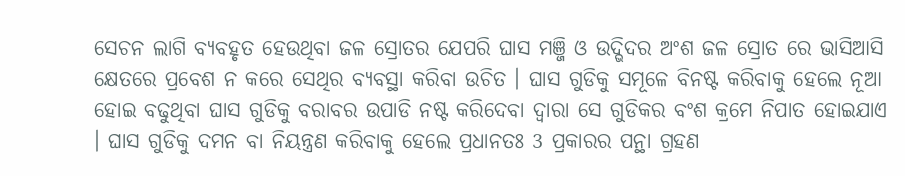ସେଚନ ଲାଗି ବ୍ୟବହୃତ ହେଉଥିବା ଜଳ ସ୍ରୋତର ଯେପରି ଘାସ ମଞ୍ଜି ଓ ଉଦ୍ଭିଦର ଅଂଶ ଜଳ ସ୍ରୋତ ରେ ଭାସିଆସି କ୍ଷେତରେ ପ୍ରବେଶ ନ କରେ ସେଥିର ବ୍ୟବସ୍ଥା କରିବା ଉଚିତ । ଘାସ ଗୁଡିକୁ ସମୂଳେ ବିନଷ୍ଟ କରିବାକୁ ହେଲେ ନୂଆ ହୋଇ ବଢୁଥିବା ଘାସ ଗୁଡିକୁ ବରାବର ଉପାଡି ନଷ୍ଟ କରିଦେବା ଦ୍ଵାରା ସେ ଗୁଡିକର ବଂଶ କ୍ରମେ ନିପାତ ହୋଇଯାଏ । ଘାସ ଗୁଡିକୁ ଦମନ ବା ନିୟନ୍ତ୍ରଣ କରିବାକୁ ହେଲେ ପ୍ରଧାନତଃ 3 ପ୍ରକାରର ପନ୍ଥା ଗ୍ରହଣ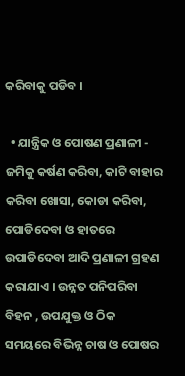କରିବାକୁ ପଡିବ ।

  • ଯାନ୍ତ୍ରିକ ଓ ପୋଷଣ ପ୍ରଣାଳୀ - ଜମିକୁ କର୍ଷଣ କରିବା, କାଟି ବାହାର କରିବା ଖୋସା, କୋଡା କରିବା, ପୋଡିଦେବା ଓ ହାତରେ ଉପାଡିଦେବା ଆଦି ପ୍ରଣାଳୀ ଗ୍ରହଣ କରାଯାଏ । ଉନ୍ନତ ପନିପରିବା ବିହନ , ଉପଯୁକ୍ତ ଓ ଠିକ ସମୟରେ ବିଭିନ୍ନ ଚାଷ ଓ ପୋଷର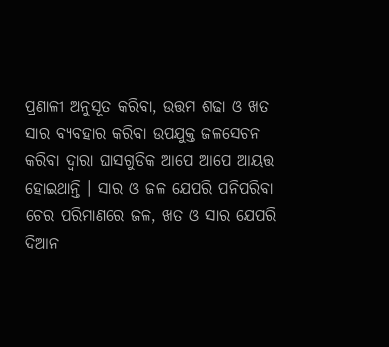ପ୍ରଣାଳୀ ଅନୁସୂତ କରିବା, ଉତ୍ତମ ଶଢା ଓ ଖତ ସାର ବ୍ୟବହାର କରିବା ଉପଯୁକ୍ତ ଜଳସେଚନ କରିବା ଦ୍ଵାରା ଘାସଗୁଡିକ ଆପେ ଆପେ ଆୟତ୍ତ ହୋଇଥାନ୍ତି । ସାର ଓ ଜଳ ଯେପରି ପନିପରିବା ଚେର ପରିମାଣରେ ଜଳ, ଖତ ଓ ସାର ଯେପରି ଦିଆନ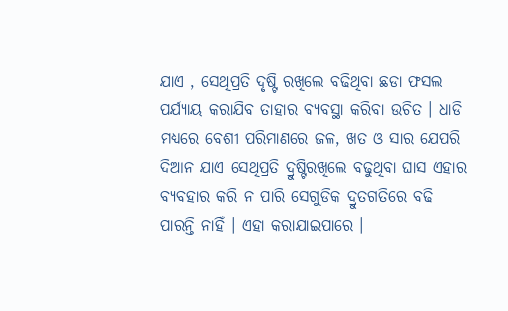ଯାଏ , ସେଥିପ୍ରତି ଦୃଷ୍ଟି ରଖିଲେ ବଢିଥିବା ଛଡା ଫସଲ ପର୍ଯ୍ୟାୟ କରାଯିବ ତାହାର ବ୍ୟବସ୍ଥା କରିବା ଉଚିତ । ଧାଡି ମଧ୍ୟରେ ବେଶୀ ପରିମାଣରେ ଜଳ, ଖତ ଓ ସାର ଯେପରି ଦିଆନ ଯାଏ ସେଥିପ୍ରତି ଦ୍ରୁଷ୍ଟିରଖିଲେ ବଢୁଥିବା ଘାସ ଏହାର ବ୍ୟବହାର କରି ନ ପାରି ସେଗୁଡିକ ଦ୍ରୁତଗତିରେ ବଢି ପାରନ୍ତି ନାହିଁ । ଏହା କରାଯାଇପାରେ ।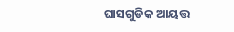ଘାସଗୁଡିକ ଆୟତ୍ତ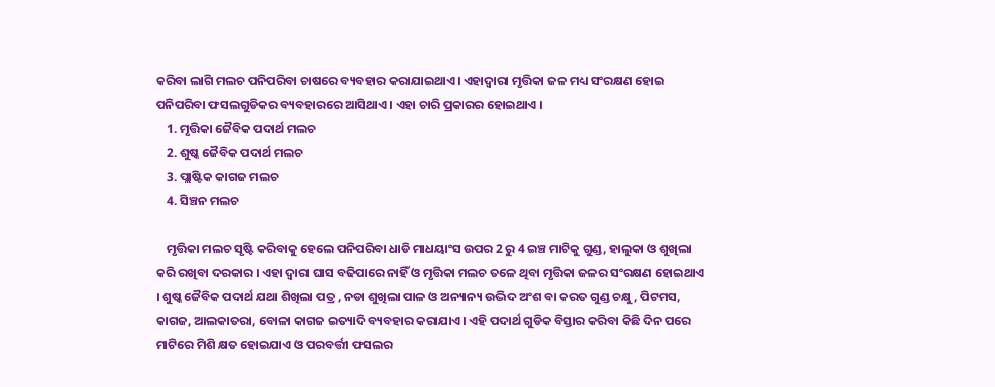କରିବା ଲାଗି ମଲଚ ପନିପରିବା ଚାଷରେ ବ୍ୟବହାର କରାଯାଇଥାଏ । ଏହାଦ୍ଵାରା ମୃତ୍ତିକା ଜଳ ମଧ୍ୟ ସଂରକ୍ଷଣ ହୋଇ ପନିପରିବା ଫସଲଗୁଡିକର ବ୍ୟବହାରରେ ଆସିଥାଏ । ଏହା ଚାରି ପ୍ରକାରର ହୋଇଥାଏ ।
    1. ମୃତ୍ତିକା ଜୈବିକ ପଦାର୍ଥ ମଲଚ
    2. ଶୁଷ୍କ ଜୈବିକ ପଦାର୍ଥ ମଲଚ
    3. ପ୍ଲାଷ୍ଟିକ କାଗଜ ମଲଚ
    4. ସିଞ୍ଚନ ମଲଚ

    ମୃତ୍ତିକା ମଲଚ ସୃଷ୍ଟି କରିବାକୁ ହେଲେ ପନିପରିବା ଧାଡି ମାଧୟାଂସ ଉପର 2 ରୁ 4 ଇଞ୍ଚ ମାଟିକୁ ଗୁଣ୍ଡ, ହାଲୁକା ଓ ଶୁଖିଲା କରି ରଖିବା ଦରକାର । ଏହା ଦ୍ଵାରା ଘାସ ବଢିପାରେ ନାହିଁ ଓ ମୃତ୍ତିକା ମଲଚ ତଳେ ଥିବା ମୃତ୍ତିକା ଜଳର ସଂରକ୍ଷଣ ହୋଇଥାଏ । ଶୁଷ୍କ ଜୈବିକ ପଦାର୍ଥ ଯଥା ଶିଖିଲା ପତ୍ର , ନଡା ଶୁଖିଲା ପାଳ ଓ ଅନ୍ୟାନ୍ୟ ଉଦ୍ଭିଦ ଅଂଶ ବା କରତ ଗୁଣ୍ଡ ଚକ୍ଷୁ , ପିଟମସ, କାଗଜ, ଆଲକାତରା, ବୋଳା କାଗଜ ଇତ୍ୟାଦି ବ୍ୟବହାର କରାଯାଏ । ଏହି ପଦାର୍ଥ ଗୁଡିକ ବିସ୍ତାର କରିବା କିଛି ଦିନ ପରେ ମାଟିରେ ମିଶି କ୍ଷତ ହୋଇଯାଏ ଓ ପରବର୍ତ୍ତୀ ଫସଲର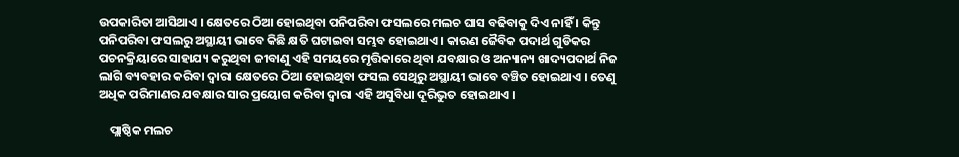ଉପକାରିତା ଆସିଥାଏ । କ୍ଷେତରେ ଠିଆ ହୋଇଥିବା ପନିପରିବା ଫସଲରେ ମଲଚ ଘାସ ବଢିବାକୁ ଦିଏ ନାହିଁ । କିନ୍ତୁ ପନିପରିବା ଫସଲରୁ ଅସ୍ଥାୟୀ ଭାବେ କିଛି କ୍ଷତି ଘଟାଇବା ସମ୍ଭବ ହୋଇଥାଏ । କାରଣ ଜୈବିକ ପଦାର୍ଥ ଗୁଡିକର ପଚନକ୍ରିୟାରେ ସାହାଯ୍ୟ କରୁଥିବା ଜୀବାଣୁ ଏହି ସମୟରେ ମୃତ୍ତିକାରେ ଥିବା ଯବକ୍ଷାର ଓ ଅନ୍ୟାନ୍ୟ ଖାଦ୍ୟପଦାର୍ଥ ନିଜ ଲାଗି ବ୍ୟବହାର କରିବା ଦ୍ଵାରା କ୍ଷେତରେ ଠିଆ ହୋଇଥିବା ଫସଲ ସେଥିରୁ ଅସ୍ଥାୟୀ ଭାବେ ବଞ୍ଚିତ ହୋଇଥାଏ । ତେଣୁ ଅଧିକ ପରିମାଣର ଯବକ୍ଷାର ସାର ପ୍ରୟୋଗ କରିବା ଦ୍ଵାରା ଏହି ଅସୁବିଧା ଦୂରିଭୁତ ହୋଇଥାଏ ।

    ପ୍ଲାଷ୍ଠିକ ମଲଚ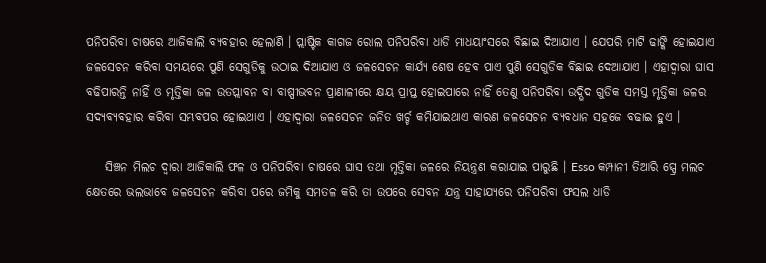ପନିପରିବା ଚାଷରେ ଆଜିକାଲି ବ୍ୟବହାର ହେଲାଣି । ପ୍ଲାଷ୍ଟିକ କାଗଜ ରୋଲ ପନିପରିବା ଧାଡି ମାଧୟାଂସରେ ବିଛାଇ ଦିଆଯାଏ । ଯେପରି ମାଟି ଢାଙ୍କି ହୋଇଯାଏ ଜଳସେଚନ କରିବା ସମୟରେ ପୁଣି ସେଗୁଡିକୁ ଉଠାଇ ଦିଆଯାଏ ଓ ଜଳସେଚନ କାର୍ଯ୍ୟ ଶେଷ ହେବ ପାଏ ପୁଣି ସେଗୁଡିକ ବିଛାଇ ଦେଆଯାଏ । ଏହାଦ୍ଵାରା ଘାସ ବଢିପାରନ୍ତି ନାହିଁ ଓ ମୃତ୍ତିକା ଜଳ ଉତପ୍ଲାବନ ବା ବାଷ୍ପୀଭବନ ପ୍ରାଣାଳୀରେ କ୍ଷୟ ପ୍ରାପ୍ତ ହୋଇପାରେ ନାହିଁ ତେଣୁ ପନିପରିବା ଉଦ୍ଭିଦ ଗୁଡିକ ସମସ୍ତ ମୃତ୍ତିକା ଜଳର ସଦ୍ୟବ୍ୟବହାର କରିବା ସମ୍ଭବପର ହୋଇଥାଏ । ଏହାଦ୍ଵାରା ଜଳସେଚନ ଜନିତ ଖର୍ଚ୍ଚ କମିଯାଇଥାଏ କାରଣ ଜଳସେଚନ ବ୍ୟବଧାନ ସହଜେ ବଢାଇ ହୁଏ ।

    ସିଞ୍ଚନ ମିଲଚ ଦ୍ଵାରା ଆଜିକାଲି ଫଳ ଓ ପନିପରିବା ଚାଷରେ ଘାସ ତଥା ମୃତ୍ତିକା ଜଳରେ ନିୟନ୍ତ୍ରଣ କରାଯାଇ ପାରୁଛି । Esso କମ୍ପାନୀ ତିଆରି ସ୍ପ୍ରେ ମଲଚ କ୍ଷେତରେ ଭଲଭାବେ ଜଳସେଚନ କରିବା ପରେ ଜମିକୁ ସମତଳ କରି ତା ଉପରେ ସେବନ ଯନ୍ତ୍ର ସାହାଯ୍ୟରେ ପନିପରିବା ଫସଲ ଧାଡି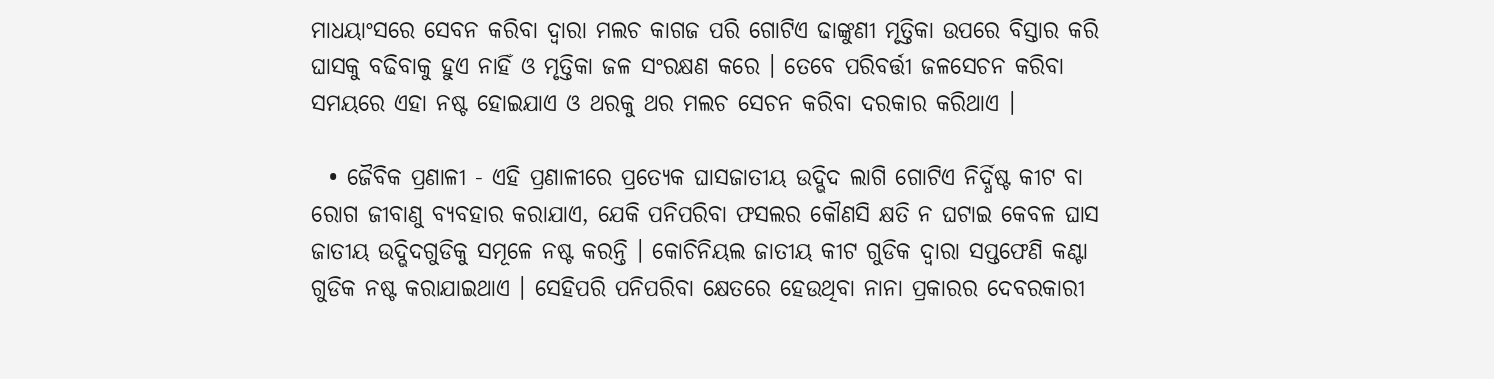ମାଧୟାଂସରେ ସେବନ କରିବା ଦ୍ଵାରା ମଲଚ କାଗଜ ପରି ଗୋଟିଏ ଢାଙ୍କୁଣୀ ମୃତ୍ତିକା ଉପରେ ବିସ୍ତାର କରି ଘାସକୁ ବଢିବାକୁ ହୁଏ ନାହିଁ ଓ ମୃତ୍ତିକା ଜଳ ସଂରକ୍ଷଣ କରେ । ତେବେ ପରିବର୍ତ୍ତୀ ଜଳସେଚନ କରିବା ସମୟରେ ଏହା ନଷ୍ଟ ହୋଇଯାଏ ଓ ଥରକୁ ଥର ମଲଚ ସେଚନ କରିବା ଦରକାର କରିଥାଏ ।

  • ଜୈବିକ ପ୍ରଣାଳୀ - ଏହି ପ୍ରଣାଳୀରେ ପ୍ରତ୍ୟେକ ଘାସଜାତୀୟ ଉଦ୍ଭିଦ ଲାଗି ଗୋଟିଏ ନିର୍ଦ୍ଧିଷ୍ଟ କୀଟ ବା ରୋଗ ଜୀବାଣୁ ବ୍ୟବହାର କରାଯାଏ, ଯେକି ପନିପରିବା ଫସଲର କୌଣସି କ୍ଷତି ନ ଘଟାଇ କେବଳ ଘାସ ଜାତୀୟ ଉଦ୍ଭିଦଗୁଡିକୁ ସମୂଳେ ନଷ୍ଟ କରନ୍ତି । କୋଚିନିୟଲ ଜାତୀୟ କୀଟ ଗୁଡିକ ଦ୍ଵାରା ସପ୍ତଫେଣି କଣ୍ଟା ଗୁଡିକ ନଷ୍ଟ କରାଯାଇଥାଏ । ସେହିପରି ପନିପରିବା କ୍ଷେତରେ ହେଉଥିବା ନାନା ପ୍ରକାରର ଦେବରକାରୀ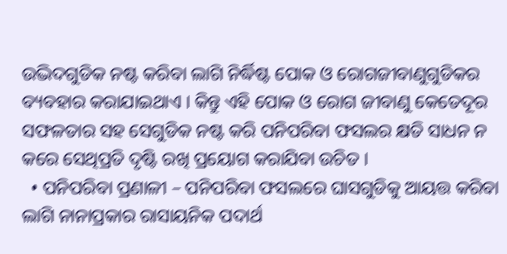ଉଦ୍ଭିଦଗୁଡିକ ନଷ୍ଟ କରିବା ଲାଗି ନିର୍ଦ୍ଧିଷ୍ଟ ପୋକ ଓ ରୋଗଜୀବାଣୁଗୁଡିକର ବ୍ୟବହାର କରାଯାଇଥାଏ । କିନ୍ତୁ ଏହି ପୋକ ଓ ରୋଗ ଜୀବାଣୁ କେତେଦୂର ସଫଳତାର ସହ ସେଗୁଡିକ ନଷ୍ଟ କରି ପନିପରିବା ଫସଲର କ୍ଷତି ସାଧନ ନ କରେ ସେଥିପ୍ରତି ଦୃଷ୍ଟି ରଖି ପ୍ରୟୋଗ କରାଯିବା ଉଚିତ ।
  • ପନିପରିବା ପ୍ରଣାଳୀ – ପନିପରିବା ଫସଲରେ ଘାସଗୁଡିକୁ ଆୟତ୍ତ କରିବା ଲାଗି ନାନାପ୍ରକାର ରାସାୟନିକ ପଦାର୍ଥ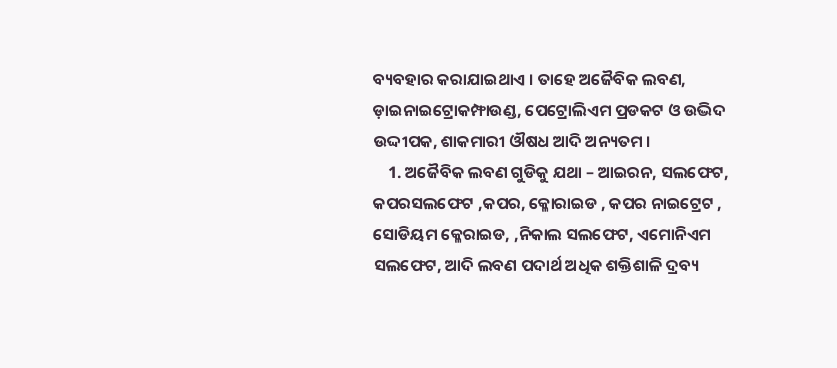ବ୍ୟବହାର କରାଯାଇଥାଏ । ତାହେ ଅଜୈବିକ ଲବଣ, ଡ଼ାଇନାଇଟ୍ରୋକମ୍ଫାଉଣ୍ଡ, ପେଟ୍ରୋଲିଏମ ପ୍ରଡକଟ ଓ ଉଦ୍ଭିଦ ଉଦ୍ଦୀପକ, ଶାକମାରୀ ଔଷଧ ଆଦି ଅନ୍ୟତମ ।
    1. ଅଜୈବିକ ଲବଣ ଗୁଡିକୁ ଯଥା – ଆଇରନ, ସଲଫେଟ, କପରସଲଫେଟ ,କପର, କ୍ଳୋରାଇଡ , କପର ନାଇଟ୍ରେଟ , ସୋଡିୟମ କ୍ଳେରାଇଡ, ,ନିକାଲ ସଲଫେଟ, ଏମୋନିଏମ ସଲଫେଟ, ଆଦି ଲବଣ ପଦାର୍ଥ ଅଧିକ ଶକ୍ତିଶାଳି ଦ୍ରବ୍ୟ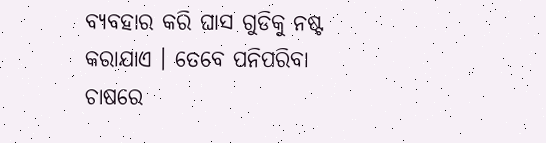ବ୍ୟବହାର କରି ଘାସ ଗୁଡିକୁ ନଷ୍ଟ କରାଯାଏ । ତେବେ ପନିପରିବା ଚାଷରେ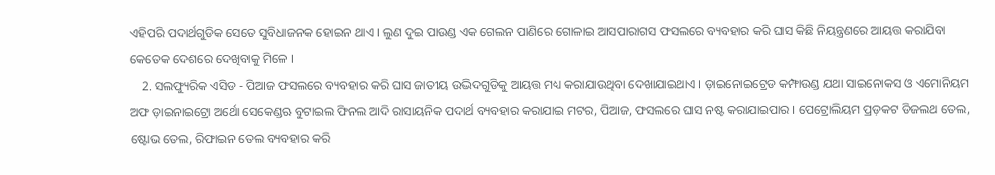ଏହିପରି ପଦାର୍ଥଗୁଡିକ ସେତେ ସୁବିଧାଜନକ ହୋଇନ ଥାଏ । ଲୁଣ ଦୁଇ ପାଉଣ୍ଡ ଏକ ଗେଲନ ପାଣିରେ ଗୋଳାଇ ଆସପାରାଗସ ଫସଲରେ ବ୍ୟବହାର କରି ଘାସ କିଛି ନିୟନ୍ତ୍ରଣରେ ଆୟତ୍ତ କରାଯିବା କେତେକ ଦେଶରେ ଦେଖିବାକୁ ମିଳେ ।
    2. ସଲଫ୍ୟୁରିକ ଏସିଡ - ପିଆଜ ଫସଲରେ ବ୍ୟବହାର କରି ଘାସ ଜାତୀୟ ଉଦ୍ଭିଦଗୁଡିକୁ ଆୟତ୍ତ ମଧ୍ୟ କରାଯାଉଥିବା ଦେଖାଯାଇଥାଏ । ଡ଼ାଇନୋଇଟ୍ରେଡ କମ୍ଫାଉଣ୍ଡ ଯଥା ସାଇନୋକସ ଓ ଏମୋନିୟମ ଅଫ ଡ଼ାଇନାଇଟ୍ରୋ ଅର୍ଥୋ ସେକେଣ୍ଡଋ ବୁଟାଇଲ ଫିନଲ ଆଦି ରାସାୟନିକ ପଦାର୍ଥ ବ୍ୟବହାର କରାଯାଇ ମଟର, ପିଆଜ, ଫସଲରେ ଘାସ ନଷ୍ଟ କରାଯାଇପାର । ପେଟ୍ରୋଲିୟମ ପ୍ରଡ଼କଟ ଡିଜଲଥ ତେଲ, ଷ୍ଟୋଭ ତେଲ, ରିଫାଇନ ତେଲ ବ୍ୟବହାର କରି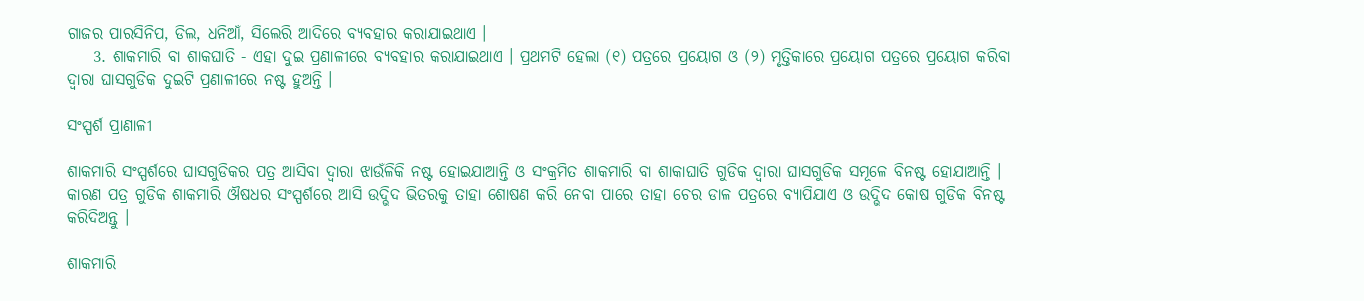ଗାଜର ପାରସିନିପ, ଡିଲ, ଧନିଆଁ, ସିଲେରି ଆଦିରେ ବ୍ୟବହାର କରାଯାଇଥାଏ ।
    3. ଶାକମାରି ବା ଶାକଘାତି - ଏହା ଦୁଇ ପ୍ରଣାଳୀରେ ବ୍ୟବହାର କରାଯାଇଥାଏ । ପ୍ରଥମଟି ହେଲା (୧) ପତ୍ରରେ ପ୍ରୟୋଗ ଓ (୨) ମୃତ୍ତିକାରେ ପ୍ରୟୋଗ ପତ୍ରରେ ପ୍ରୟୋଗ କରିବା ଦ୍ଵାରା ଘାସଗୁଡିକ ଦୁଇଟି ପ୍ରଣାଳୀରେ ନଷ୍ଟ ହୁଅନ୍ତି ।

ସଂସ୍ପର୍ଶ ପ୍ରାଣାଳୀ

ଶାକମାରି ସଂସ୍ପର୍ଶରେ ଘାସଗୁଡିକର ପତ୍ର ଆସିବା ଦ୍ଵାରା ଝାଉଁଳିକି ନଷ୍ଟ ହୋଇଯାଆନ୍ତି ଓ ସଂକ୍ରମିତ ଶାକମାରି ବା ଶାକାଘାତି ଗୁଡିକ ଦ୍ଵାରା ଘାସଗୁଡିକ ସମୂଳେ ବିନଷ୍ଟ ହୋଯାଆନ୍ତି । କାରଣ ପତ୍ର ଗୁଡିକ ଶାକମାରି ଔଷଧର ସଂସ୍ପର୍ଶରେ ଆସି ଉଦ୍ଭିଦ ଭିତରକୁ ତାହା ଶୋଷଣ କରି ନେବା ପାରେ ତାହା ଚେର ଡାଳ ପତ୍ରରେ ବ୍ୟାପିଯାଏ ଓ ଉଦ୍ଭିଦ କୋଷ ଗୁଡିକ ବିନଷ୍ଟ କରିଦିଅନ୍ତୁ ।

ଶାକମାରି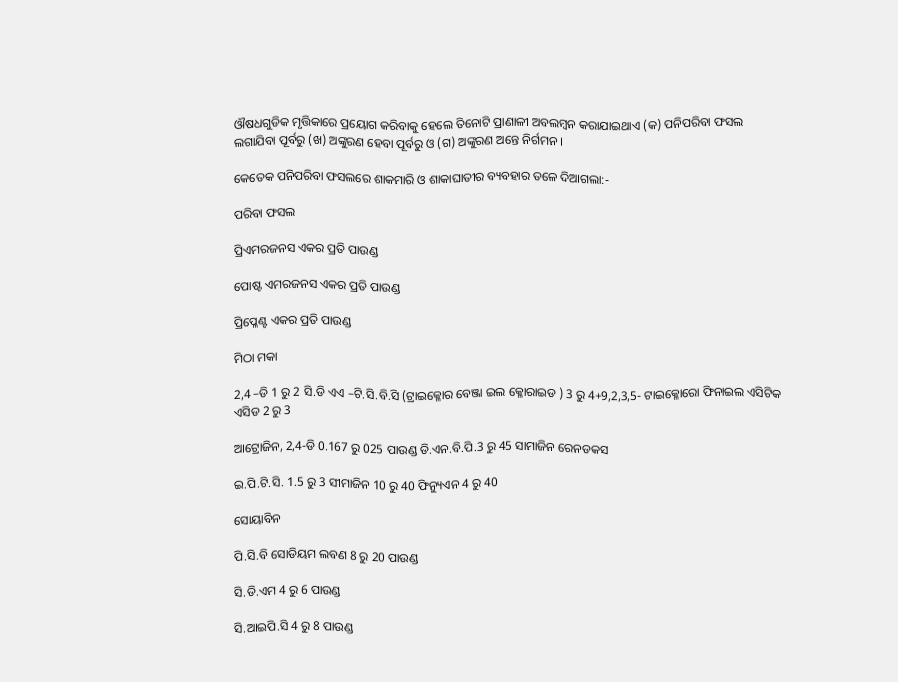ଔଷଧଗୁଡିକ ମୃତ୍ତିକାରେ ପ୍ରୟୋଗ କରିବାକୁ ହେଲେ ତିନୋଟି ପ୍ରାଣାଳୀ ଅବଲମ୍ବନ କରାଯାଇଥାଏ (କ) ପନିପରିବା ଫସଲ ଲଗାଯିବା ପୂର୍ବରୁ (ଖ) ଅଙ୍କୁରଣ ହେବା ପୂର୍ବରୁ ଓ (ଗ) ଅଙ୍କୁରଣ ଅନ୍ତେ ନିର୍ଗମନ ।

କେତେକ ପନିପରିବା ଫସଲରେ ଶାକମାରି ଓ ଶାକାଘାତୀର ବ୍ୟବହାର ତଳେ ଦିଆଗଲା:-

ପରିବା ଫସଲ

ପ୍ରିଏମରଜନସ ଏକର ପ୍ରତି ପାଉଣ୍ଡ

ପୋଷ୍ଟ ଏମରଜନସ ଏକର ପ୍ରତି ପାଉଣ୍ଡ

ପ୍ରିପ୍ଳେଣ୍ଟ ଏକର ପ୍ରତି ପାଉଣ୍ଡ

ମିଠା ମକା

2,4 –ଡି 1 ରୁ 2 ସି.ଡି ଏଏ –ଟି.ସି.ବି.ସି (ଟ୍ରାଇକ୍ଳୋର ବେଞ୍ଜା ଇଲ କ୍ଳୋରାଇଡ ) 3 ରୁ 4+9,2,3,5- ଟାଇକ୍ଳୋରୋ ଫିନାଇଲ ଏସିଟିକ ଏସିଡ 2 ରୁ 3

ଆଟ୍ରୋଜିନ, 2,4-ଡି 0.167 ରୁ 025 ପାଉଣ୍ଡ ଡି.ଏନ.ବି.ପି.3 ରୁ 45 ସାମାଜିନ ରେନଡକସ

ଇ.ପି.ଟି.ସି. 1.5 ରୁ 3 ସୀମାଜିନ 10 ରୁ 40 ଫିନ୍ୟୁଏନ 4 ରୁ 40

ସୋୟାବିନ

ପି.ସି.ବି ସୋଡିୟମ ଲବଣ 8 ରୁ 20 ପାଉଣ୍ଡ

ସି.ଡି.ଏମ 4 ରୁ 6 ପାଉଣ୍ଡ

ସି.ଆଇପି.ସି 4 ରୁ 8 ପାଉଣ୍ଡ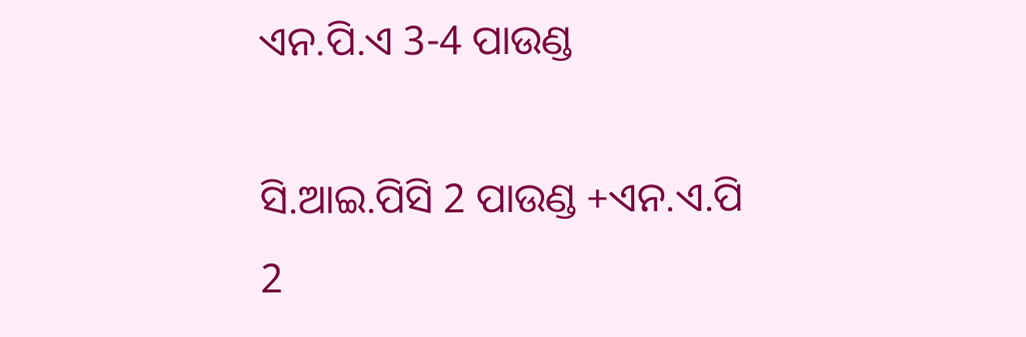ଏନ.ପି.ଏ 3-4 ପାଉଣ୍ଡ

ସି.ଆଇ.ପିସି 2 ପାଉଣ୍ଡ +ଏନ.ଏ.ପି 2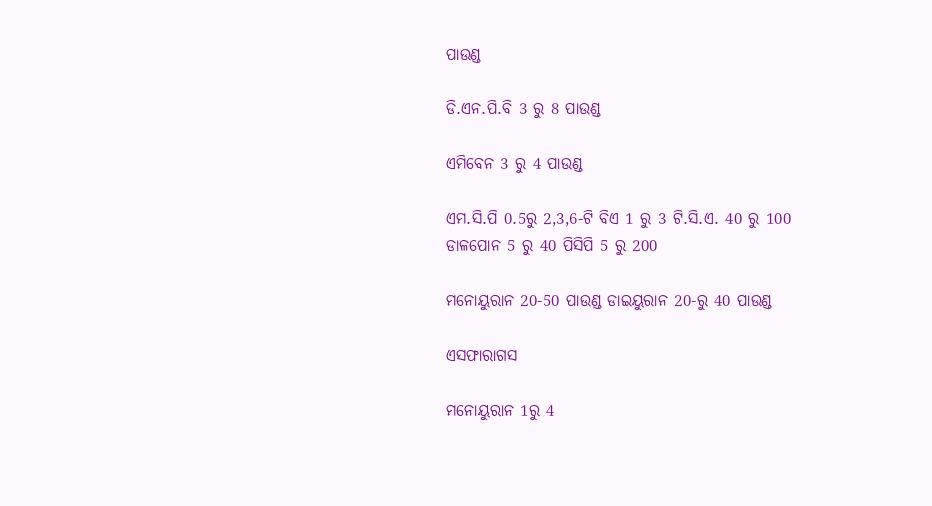ପାଉଣ୍ଡ

ଡି.ଏନ.ପି.ବି 3 ରୁ 8 ପାଉଣ୍ଡ

ଏମିବେନ 3 ରୁ 4 ପାଉଣ୍ଡ

ଏମ.ସି.ପି 0.5ରୁ 2,3,6-ଟି ବିଏ 1 ରୁ 3 ଟି.ସି.ଏ. 40 ରୁ 100 ଡାଳପୋନ 5 ରୁ 40 ପିସିପି 5 ରୁ 200

ମନୋୟୁରାନ 20-50 ପାଉଣ୍ଡ ଡାଇୟୁରାନ 20-ରୁ 40 ପାଉଣ୍ଡ

ଏସଫାରାଗସ

ମନୋୟୁରାନ 1ରୁ 4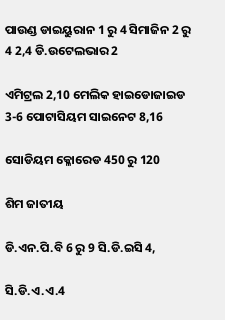ପାଉଣ୍ଡ ଡାଇୟୁରାନ 1 ରୁ 4 ସିମାଜିନ 2 ରୁ 4 2,4 ଡି.ଉଟେଲଭାର 2

ଏମିଟ୍ରଲ 2,10 ମେଲିକ ହାଇଡୋଜାଇଡ 3-6 ପୋଟାସିୟମ ସାଇନେଟ 8,16

ସୋଡିୟମ କ୍ଳୋରେଡ 450 ରୁ 120

ଶିମ ଜାତୀୟ

ଡି.ଏନ.ପି.ବି 6 ରୁ 9 ସି.ଡି.ଇସି 4,

ସି.ଡି.ଏ.ଏ.4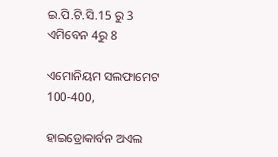ଇ.ପି.ଟି.ସି.15 ରୁ 3 ଏମିବେନ 4ରୁ 8

ଏମୋନିୟମ ସଲଫାମେଟ 100-400,

ହାଇଡ୍ରୋକାର୍ବନ ଅଏଲ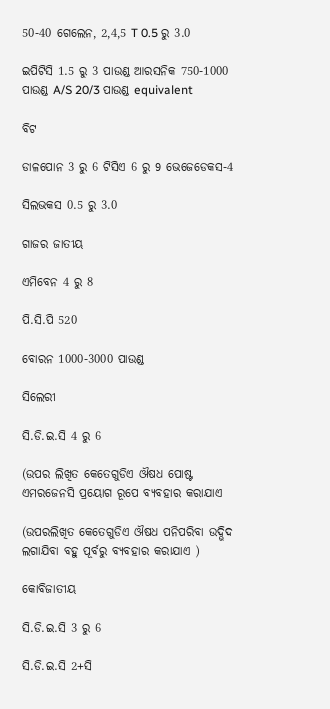50-40 ଗେଲେନ, 2,4,5 T 0.5 ରୁ 3.0

ଇପିଟିସି 1.5 ରୁ 3 ପାଉଣ୍ଡ ଆରସନିକ 750-1000 ପାଉଣ୍ଡ A/S 20/3 ପାଉଣ୍ଡ equivalent

ବିଟ

ଡାଳପୋନ 3 ରୁ 6 ଟିସିଏ 6 ରୁ 9 ଭେଜେଡେକସ-4

ସିଲଭକସ 0.5 ରୁ 3.0

ଗାଜର ଜାତୀୟ

ଏମିବେନ 4 ରୁ 8

ପି.ସି.ପି 520

ବୋରନ 1000-3000 ପାଉଣ୍ଡ

ସିଲେରୀ

ସି.ଡି.ଇ.ସି 4 ରୁ 6

(ଉପର ଲିଖିତ କେତେଗୁଡିଏ ଔଷଧ ପୋଷ୍ଟ ଏମରଜେନସି ପ୍ରୟୋଗ ରୂପେ ବ୍ୟବହାର କରାଯାଏ

(ଉପରଲିଖିତ କେତେଗୁଡିଏ ଔଷଧ ପନିପରିବା ଉଦ୍ଭିଦ ଲଗାଯିବା ବହୁ ପୂର୍ବରୁ ବ୍ୟବହାର କରାଯାଏ )

କୋବିଜାତୀୟ

ସି.ଡି.ଇ.ସି 3 ରୁ 6

ସି.ଡି.ଇ.ସି 2+ସି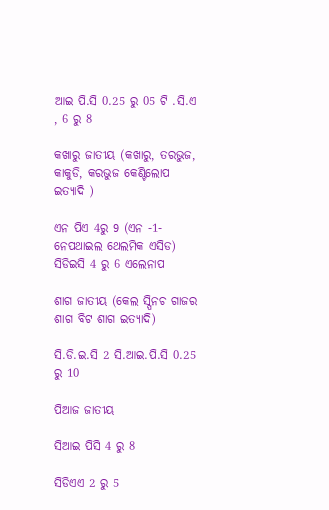ଆଇ ପି.ସି 0.25 ରୁ 05 ଟି .ସି.ଏ , 6 ରୁ 8

କଖାରୁ ଜାତୀୟ (କଖାରୁ, ତରଭୁଜ, କାକୁଡି, କରଭୁଜ କେଣ୍ଟିଲୋପ ଇତ୍ୟାଦି )

ଏନ ପିଏ 4ରୁ 9 (ଏନ -1- ନେପଥାଇଲ ଥେଲମିକ ଏସିଡ) ସିଡିଇସି 4 ରୁ 6 ଏଲେନାପ

ଶାଗ ଜାତୀୟ (କେଲ ସ୍ପିନଚ ଗାଜର ଶାଗ ବିଟ ଶାଗ ଇତ୍ୟାଦି)

ସି.ଡି.ଇ.ସି 2 ସି.ଆଇ.ପି.ସି 0.25 ରୁ 10

ପିଆଜ ଜାତୀୟ

ସିଆଇ ପିସି 4 ରୁ 8

ସିଡିଏଏ 2 ରୁ 5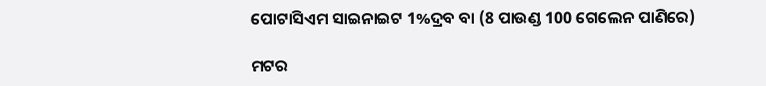ପୋଟାସିଏମ ସାଇନାଇଟ 1%ଦ୍ରବ ବା (8 ପାଉଣ୍ଡ 100 ଗେଲେନ ପାଣିରେ)

ମଟର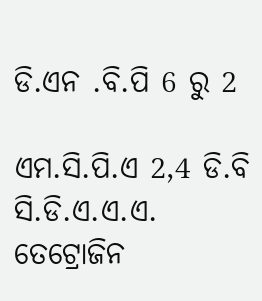ଡି.ଏନ .ବି.ପି 6 ରୁ 2

ଏମ.ସି.ପି.ଏ 2,4 ଡି.ବି ସି.ଡି.ଏ.ଏ.ଏ. ତେଟ୍ରୋଜିନ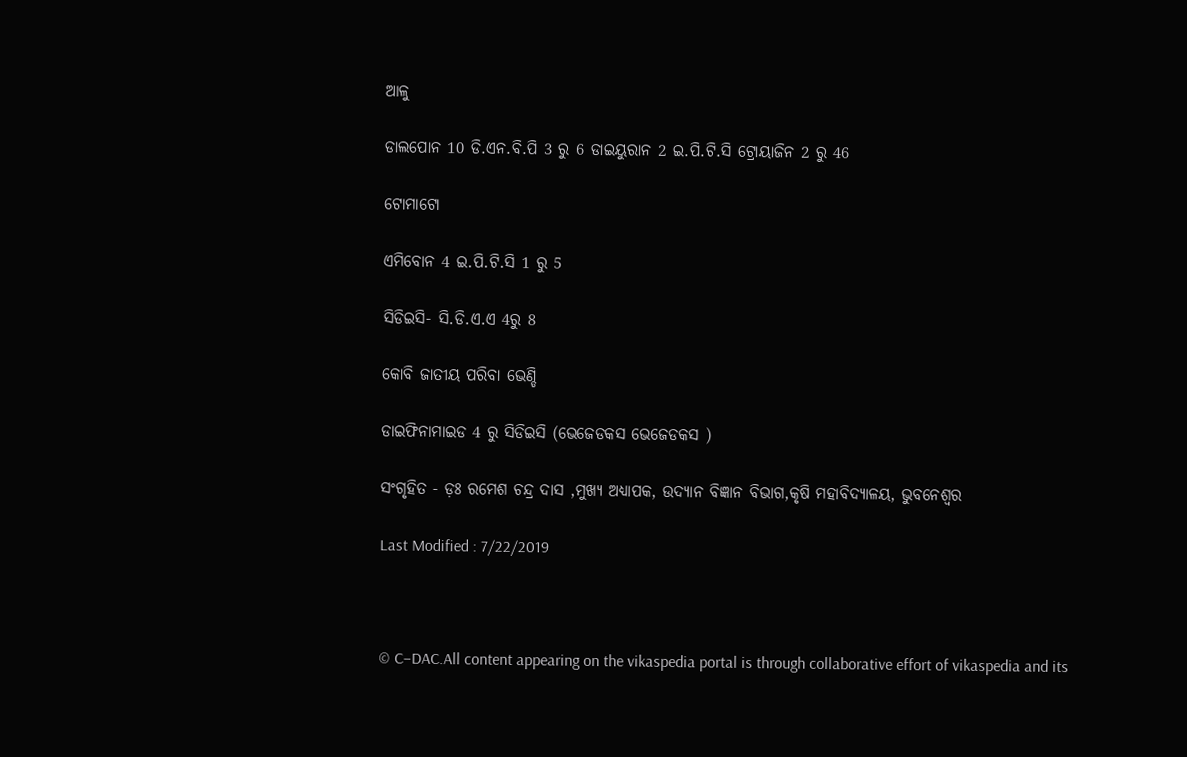ଆଳୁ

ଡାଲପୋନ 10 ଡି.ଏନ.ବି.ପି 3 ରୁ 6 ଡାଇୟୁରାନ 2 ଇ.ପି.ଟି.ସି ଟ୍ରୋୟାଜିନ 2 ରୁ 46

ଟୋମାଟୋ

ଏମିବୋନ 4 ଇ.ପି.ଟି.ସି 1 ରୁ 5

ସିଡିଇସି- ସି.ଡି.ଏ.ଏ 4ରୁ 8

କୋବି ଜାତୀୟ ପରିବା ଭେଣ୍ଡି

ଡାଇଫିନାମାଇଡ 4 ରୁ ସିଡିଇସି (ଭେଜେଡକସ ଭେଜେଡକସ )

ସଂଗୃହିତ - ଡ଼ଃ ରମେଶ ଚନ୍ଦ୍ର ଦାସ ,ମୁଖ୍ୟ ଅଧ୍ୟାପକ, ଉଦ୍ୟାନ ବିଜ୍ଞାନ ବିଭାଗ,କୃଷି ମହାବିଦ୍ୟାଳୟ, ଭୁବନେଶ୍ଵର

Last Modified : 7/22/2019



© C–DAC.All content appearing on the vikaspedia portal is through collaborative effort of vikaspedia and its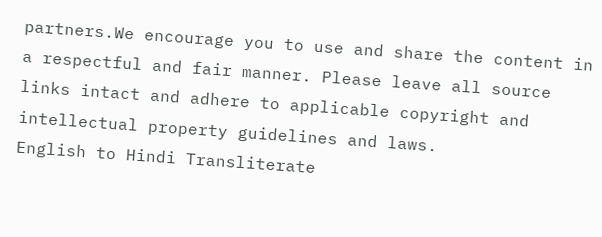partners.We encourage you to use and share the content in a respectful and fair manner. Please leave all source links intact and adhere to applicable copyright and intellectual property guidelines and laws.
English to Hindi Transliterate